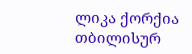ლიკა ქორქია თბილისურ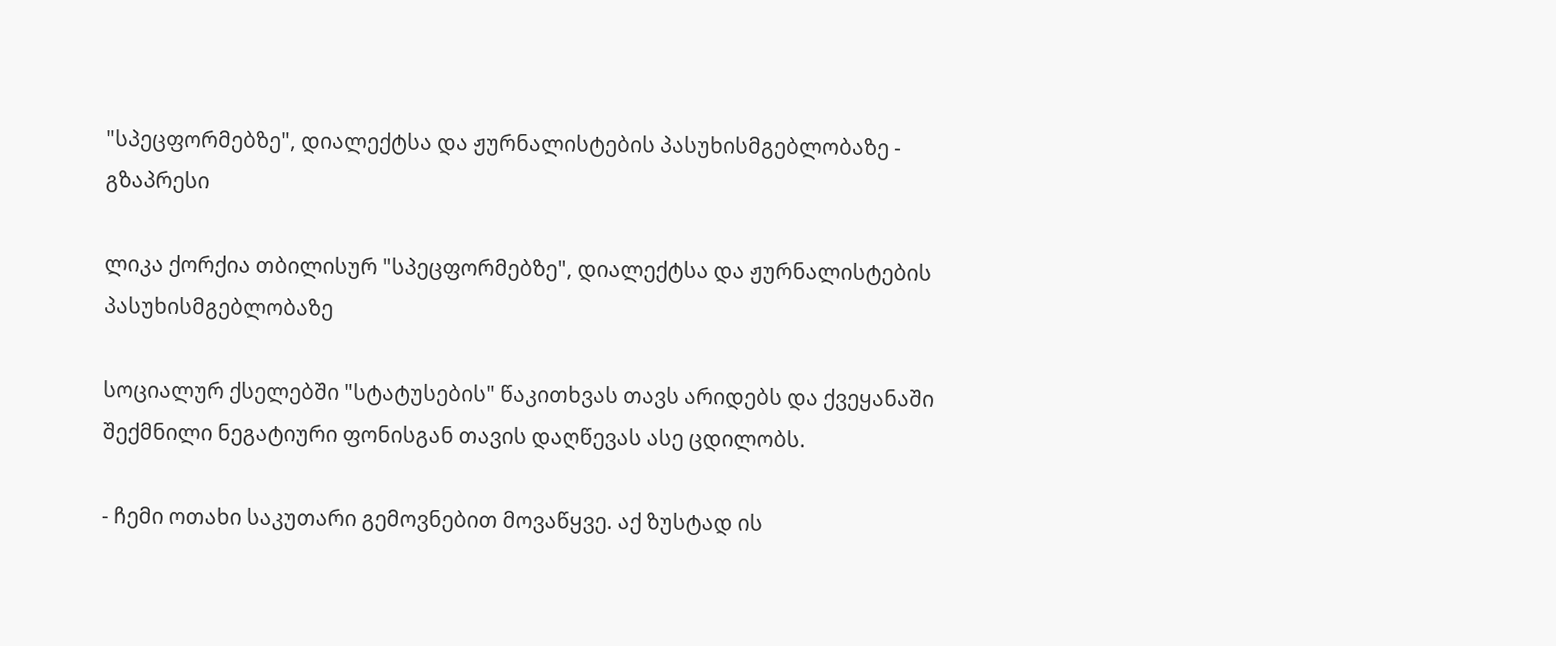"სპეცფორმებზე", დიალექტსა და ჟურნალისტების პასუხისმგებლობაზე - გზაპრესი

ლიკა ქორქია თბილისურ "სპეცფორმებზე", დიალექტსა და ჟურნალისტების პასუხისმგებლობაზე

სოციალურ ქსელებში "სტატუსების" წაკითხვას თავს არიდებს და ქვეყანაში შექმნილი ნეგატიური ფონისგან თავის დაღწევას ასე ცდილობს.

- ჩემი ოთახი საკუთარი გემოვნებით მოვაწყვე. აქ ზუსტად ის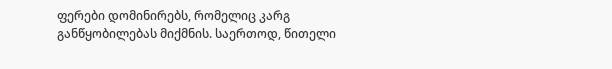ფერები დომინირებს, რომელიც კარგ განწყობილებას მიქმნის. საერთოდ, წითელი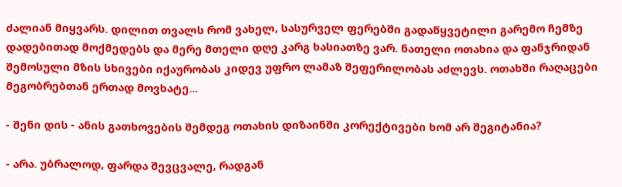ძალიან მიყვარს. დილით თვალს რომ ვახელ, სასურველ ფერებში გადაწყვეტილი გარემო ჩემზე დადებითად მოქმედებს და მერე მთელი დღე კარგ ხასიათზე ვარ. ნათელი ოთახია და ფანჯრიდან შემოსული მზის სხივები იქაურობას კიდევ უფრო ლამაზ შეფერილობას აძლევს. ოთახში რაღაცები მეგობრებთან ერთად მოვხატე...

- შენი დის - ანის გათხოვების შემდეგ ოთახის დიზაინში კორექტივები ხომ არ შეგიტანია?

- არა. უბრალოდ, ფარდა შევცვალე, რადგან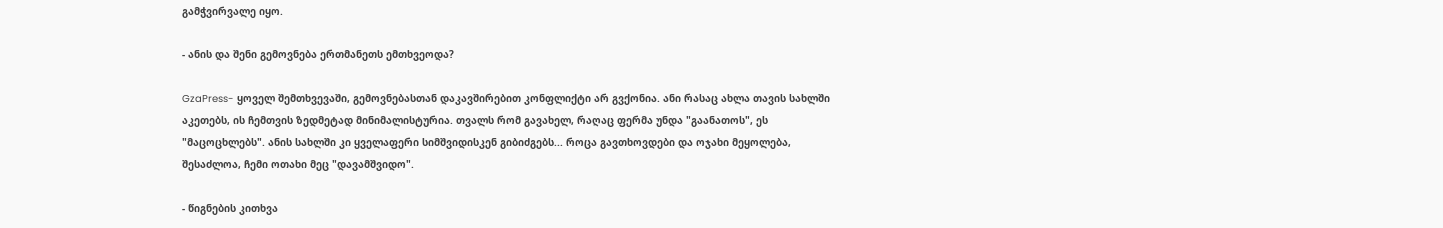გამჭვირვალე იყო.

- ანის და შენი გემოვნება ერთმანეთს ემთხვეოდა?

GzaPress- ყოველ შემთხვევაში, გემოვნებასთან დაკავშირებით კონფლიქტი არ გვქონია. ანი რასაც ახლა თავის სახლში აკეთებს, ის ჩემთვის ზედმეტად მინიმალისტურია. თვალს რომ გავახელ, რაღაც ფერმა უნდა "გაანათოს", ეს "მაცოცხლებს". ანის სახლში კი ყველაფერი სიმშვიდისკენ გიბიძგებს... როცა გავთხოვდები და ოჯახი მეყოლება, შესაძლოა, ჩემი ოთახი მეც "დავამშვიდო".

- წიგნების კითხვა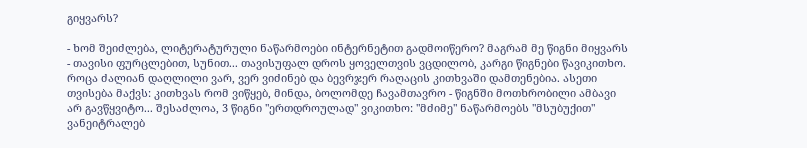გიყვარს?

- ხომ შეიძლება, ლიტერატურული ნაწარმოები ინტერნეტით გადმოიწერო? მაგრამ მე წიგნი მიყვარს - თავისი ფურცლებით, სუნით... თავისუფალ დროს ყოველთვის ვცდილობ, კარგი წიგნები წავიკითხო. როცა ძალიან დაღლილი ვარ, ვერ ვიძინებ და ბევრჯერ რაღაცის კითხვაში დამთენებია. ასეთი თვისება მაქვს: კითხვას რომ ვიწყებ, მინდა, ბოლომდე ჩავამთავრო - წიგნში მოთხრობილი ამბავი არ გავწყვიტო... შესაძლოა, 3 წიგნი "ერთდროულად" ვიკითხო: "მძიმე" ნაწარმოებს "მსუბუქით" ვანეიტრალებ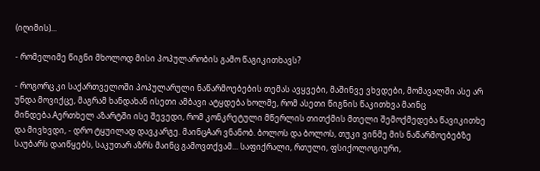(იღიმის)...

- რომელიმე წიგნი მხოლოდ მისი პოპულარობის გამო წაგიკითხავს?

- როგორც კი საქართველოში პოპულარული ნაწარმოებების თემას ავყვები, მაშინვე ვხვდები, მომავალში ასე არ უნდა მოვიქცე, მაგრამ ხანდახან ისეთი ამბავი ატყდება ხოლმე, რომ ასეთი წიგნის წაკითხვა მაინც მინდება.Aერთხელ აზარტში ისე შევედი, რომ კონკრეტული მწერლის თითქმის მთელი შემოქმედება წავიკითხე და მივხვდი, - დრო ტყუილად დავკარგე. მაინცAარ ვნანობ. ბოლოს და ბოლოს, თუკი ვინმე მის ნაწარმოებებზე საუბარს დაიწყებს, საკუთარ აზრს მაინც გამოვთქვამ... საფიქრალი, რთული, ფსიქოლოგიური,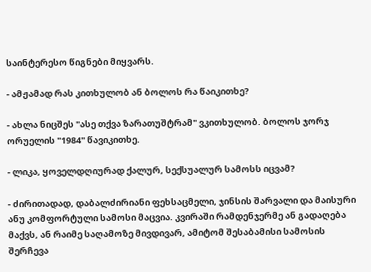საინტერესო წიგნები მიყვარს.

- ამჟამად რას კითხულობ ან ბოლოს რა წაიკითხე?

- ახლა ნიცშეს "ასე თქვა ზარათუშტრამ" ვკითხულობ. ბოლოს ჯორჯ ორუელის "1984" წავიკითხე.

- ლიკა, ყოველდღიურად ქალურ, სექსუალურ სამოსს იცვამ?

- ძირითადად, დაბალძირიანი ფეხსაცმელი, ჯინსის შარვალი და მაისური ანუ კომფორტული სამოსი მაცვია. კვირაში რამდენჯერმე ან გადაღება მაქვს, ან რაიმე საღამოზე მივდივარ, ამიტომ შესაბამისი სამოსის შერჩევა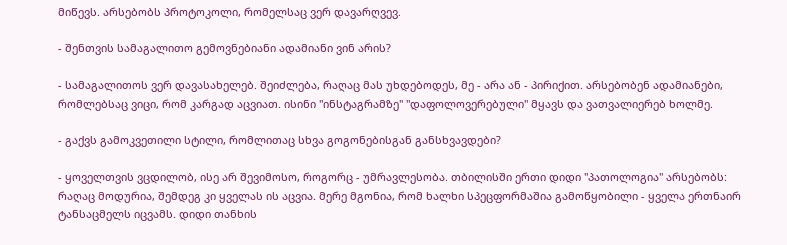მიწევს. არსებობს პროტოკოლი, რომელსაც ვერ დავარღვევ.

- შენთვის სამაგალითო გემოვნებიანი ადამიანი ვინ არის?

- სამაგალითოს ვერ დავასახელებ. შეიძლება, რაღაც მას უხდებოდეს, მე - არა ან - პირიქით. არსებობენ ადამიანები, რომლებსაც ვიცი, რომ კარგად აცვიათ. ისინი "ინსტაგრამზე" "დაფოლოვერებული" მყავს და ვათვალიერებ ხოლმე.

- გაქვს გამოკვეთილი სტილი, რომლითაც სხვა გოგონებისგან განსხვავდები?

- ყოველთვის ვცდილობ, ისე არ შევიმოსო, როგორც - უმრავლესობა. თბილისში ერთი დიდი "პათოლოგია" არსებობს: რაღაც მოდურია, შემდეგ კი ყველას ის აცვია. მერე მგონია, რომ ხალხი სპეცფორმაშია გამოწყობილი - ყველა ერთნაირ ტანსაცმელს იცვამს. დიდი თანხის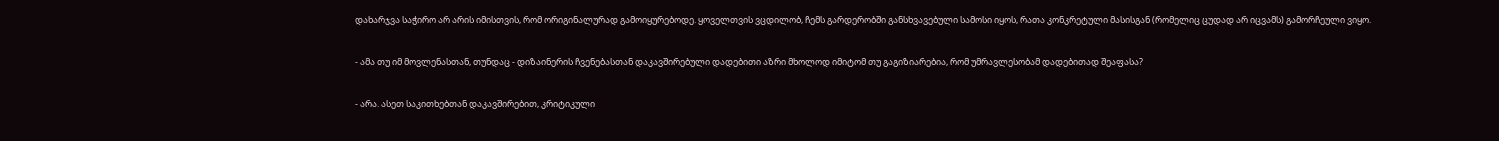დახარჯვა საჭირო არ არის იმისთვის, რომ ორიგინალურად გამოიყურებოდე. ყოველთვის ვცდილობ, ჩემს გარდერობში განსხვავებული სამოსი იყოს, რათა კონკრეტული მასისგან (რომელიც ცუდად არ იცვამს) გამორჩეული ვიყო.

- ამა თუ იმ მოვლენასთან, თუნდაც - დიზაინერის ჩვენებასთან დაკავშირებული დადებითი აზრი მხოლოდ იმიტომ თუ გაგიზიარებია, რომ უმრავლესობამ დადებითად შეაფასა?

- არა. ასეთ საკითხებთან დაკავშირებით, კრიტიკული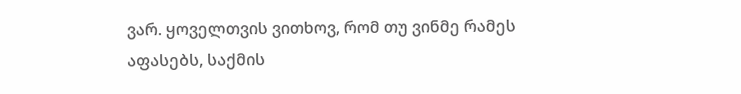ვარ. ყოველთვის ვითხოვ, რომ თუ ვინმე რამეს აფასებს, საქმის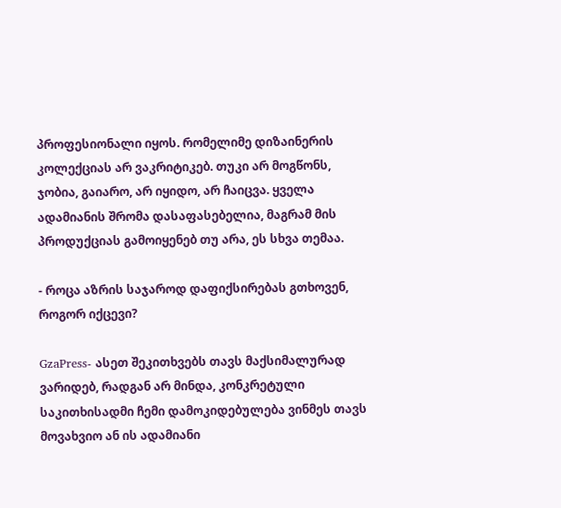პროფესიონალი იყოს. რომელიმე დიზაინერის კოლექციას არ ვაკრიტიკებ. თუკი არ მოგწონს, ჯობია, გაიარო, არ იყიდო, არ ჩაიცვა. ყველა ადამიანის შრომა დასაფასებელია, მაგრამ მის პროდუქციას გამოიყენებ თუ არა, ეს სხვა თემაა.

- როცა აზრის საჯაროდ დაფიქსირებას გთხოვენ, როგორ იქცევი?

GzaPress- ასეთ შეკითხვებს თავს მაქსიმალურად ვარიდებ, რადგან არ მინდა, კონკრეტული საკითხისადმი ჩემი დამოკიდებულება ვინმეს თავს მოვახვიო ან ის ადამიანი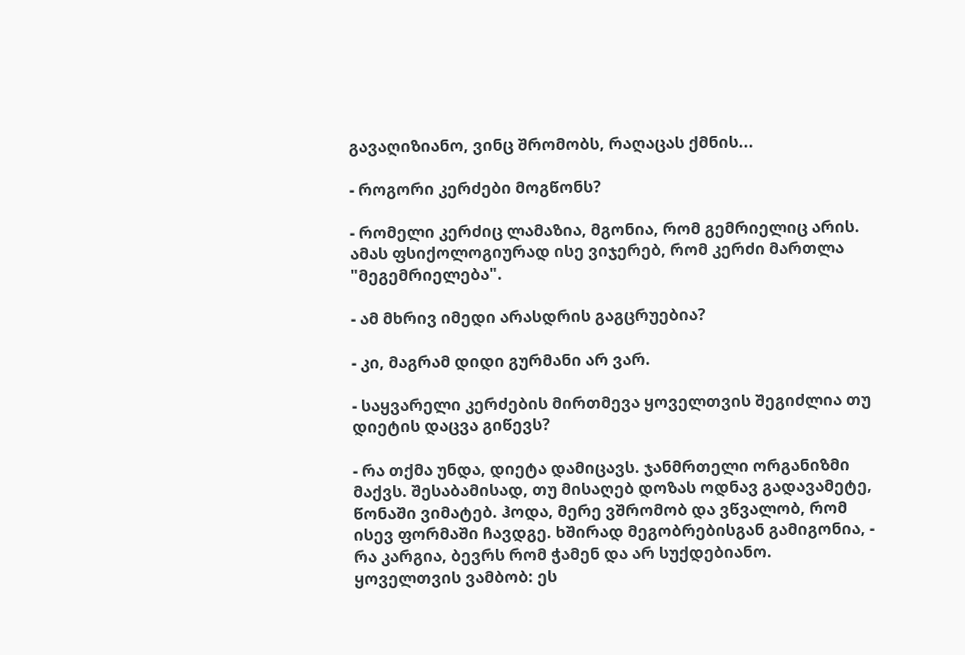გავაღიზიანო, ვინც შრომობს, რაღაცას ქმნის...

- როგორი კერძები მოგწონს?

- რომელი კერძიც ლამაზია, მგონია, რომ გემრიელიც არის. ამას ფსიქოლოგიურად ისე ვიჯერებ, რომ კერძი მართლა "მეგემრიელება".

- ამ მხრივ იმედი არასდრის გაგცრუებია?

- კი, მაგრამ დიდი გურმანი არ ვარ.

- საყვარელი კერძების მირთმევა ყოველთვის შეგიძლია თუ დიეტის დაცვა გიწევს?

- რა თქმა უნდა, დიეტა დამიცავს. ჯანმრთელი ორგანიზმი მაქვს. შესაბამისად, თუ მისაღებ დოზას ოდნავ გადავამეტე, წონაში ვიმატებ. ჰოდა, მერე ვშრომობ და ვწვალობ, რომ ისევ ფორმაში ჩავდგე. ხშირად მეგობრებისგან გამიგონია, - რა კარგია, ბევრს რომ ჭამენ და არ სუქდებიანო. ყოველთვის ვამბობ: ეს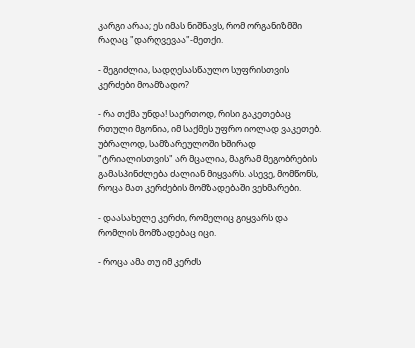კარგი არაა; ეს იმას ნიშნავს, რომ ორგანიზმში რაღაც "დარღვევაა"-მეთქი.

- შეგიძლია, სადღესასწაულო სუფრისთვის კერძები მოამზადო?

- რა თქმა უნდა! საერთოდ, რისი გაკეთებაც რთული მგონია, იმ საქმეს უფრო იოლად ვაკეთებ. უბრალოდ, სამზარეულოში ხშირად "ტრიალისთვის" არ მცალია, მაგრამ მეგობრების გამასპინძლება ძალიან მიყვარს. ასევე, მომწონს, როცა მათ კერძების მომზადებაში ვეხმარები.

- დაასახელე კერძი, რომელიც გიყვარს და რომლის მომზადებაც იცი.

- როცა ამა თუ იმ კერძს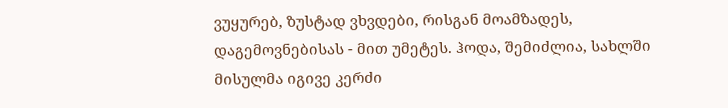ვუყურებ, ზუსტად ვხვდები, რისგან მოამზადეს, დაგემოვნებისას - მით უმეტეს. ჰოდა, შემიძლია, სახლში მისულმა იგივე კერძი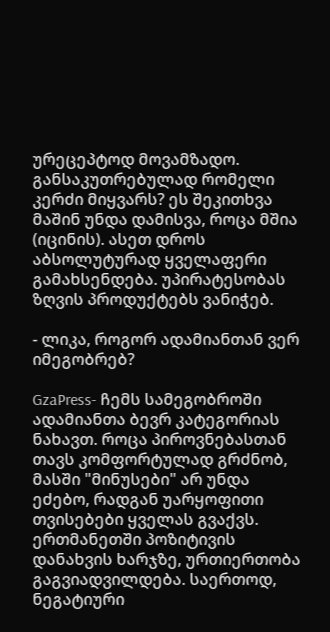ურეცეპტოდ მოვამზადო. განსაკუთრებულად რომელი კერძი მიყვარს? ეს შეკითხვა მაშინ უნდა დამისვა, როცა მშია (იცინის). ასეთ დროს აბსოლუტურად ყველაფერი გამახსენდება. უპირატესობას ზღვის პროდუქტებს ვანიჭებ.

- ლიკა, როგორ ადამიანთან ვერ იმეგობრებ?

GzaPress- ჩემს სამეგობროში ადამიანთა ბევრ კატეგორიას ნახავთ. როცა პიროვნებასთან თავს კომფორტულად გრძნობ, მასში "მინუსები" არ უნდა ეძებო, რადგან უარყოფითი თვისებები ყველას გვაქვს. ერთმანეთში პოზიტივის დანახვის ხარჯზე, ურთიერთობა გაგვიადვილდება. საერთოდ, ნეგატიური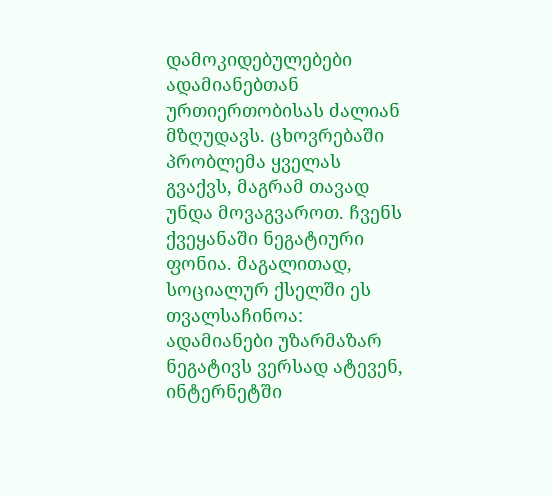დამოკიდებულებები ადამიანებთან ურთიერთობისას ძალიან მზღუდავს. ცხოვრებაში პრობლემა ყველას გვაქვს, მაგრამ თავად უნდა მოვაგვაროთ. ჩვენს ქვეყანაში ნეგატიური ფონია. მაგალითად, სოციალურ ქსელში ეს თვალსაჩინოა: ადამიანები უზარმაზარ ნეგატივს ვერსად ატევენ, ინტერნეტში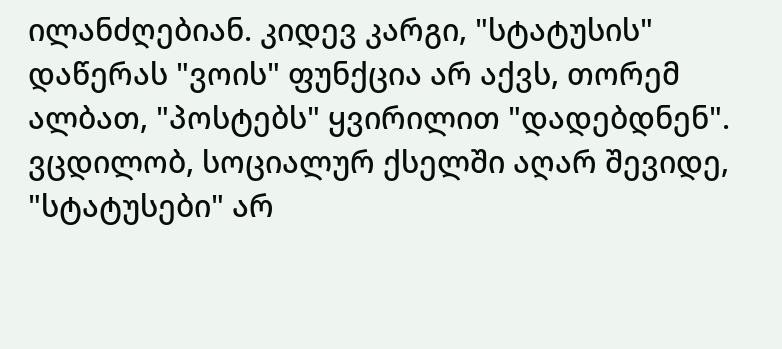ილანძღებიან. კიდევ კარგი, "სტატუსის" დაწერას "ვოის" ფუნქცია არ აქვს, თორემ ალბათ, "პოსტებს" ყვირილით "დადებდნენ". ვცდილობ, სოციალურ ქსელში აღარ შევიდე, "სტატუსები" არ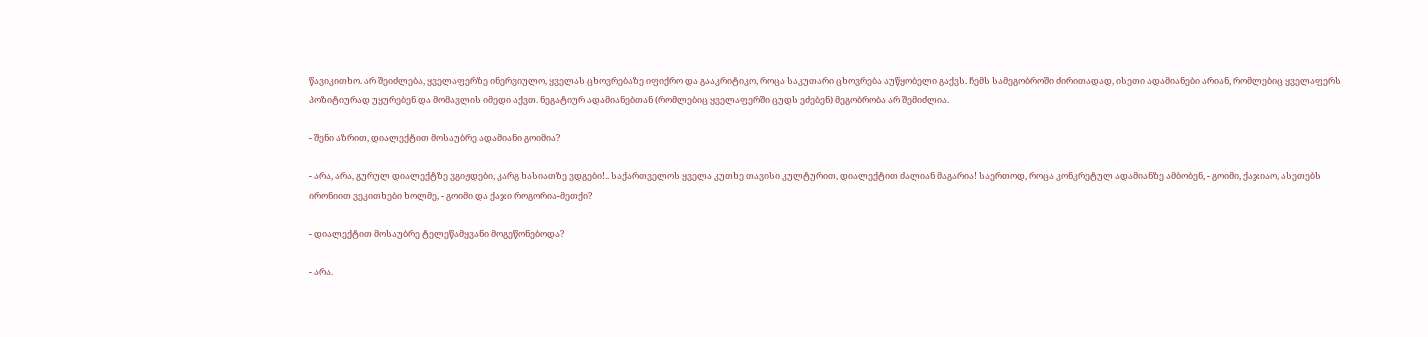წავიკითხო. არ შეიძლება, ყველაფერზე ინერვიულო, ყველას ცხოვრებაზე იფიქრო და გააკრიტიკო, როცა საკუთარი ცხოვრება აუწყობელი გაქვს. ჩემს სამეგობროში ძირითადად, ისეთი ადამიანები არიან, რომლებიც ყველაფერს პოზიტიურად უყურებენ და მომავლის იმედი აქვთ. ნეგატიურ ადამიანებთან (რომლებიც ყველაფერში ცუდს ეძებენ) მეგობრობა არ შემიძლია.

- შენი აზრით, დიალექტით მოსაუბრე ადამიანი გოიმია?

- არა, არა, გურულ დიალექტზე ვგიჟდები, კარგ ხასიათზე ვდგები!.. საქართველოს ყველა კუთხე თავისი კულტურით, დიალექტით ძალიან მაგარია! საერთოდ, როცა კონკრეტულ ადამიანზე ამბობენ, - გოიმი, ქაჯიაო, ასეთებს ირონიით ვეკითხები ხოლმე, - გოიმი და ქაჯი როგორია-მეთქი?

- დიალექტით მოსაუბრე ტელეწამყვანი მოგეწონებოდა?

- არა.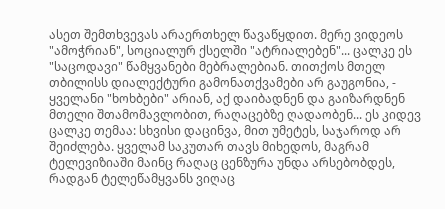ასეთ შემთხვევას არაერთხელ წავაწყდით. მერე ვიდეოს "ამოჭრიან", სოციალურ ქსელში "ატრიალებენ"... ცალკე ეს "საცოდავი" წამყვანები მებრალებიან. თითქოს მთელ თბილისს დიალექტური გამონათქვამები არ გაუგონია, - ყველანი "ხოხბები" არიან, აქ დაიბადნენ და გაიზარდნენ მთელი შთამომავლობით, რაღაცებზე ღადაობენ... ეს კიდევ ცალკე თემაა: სხვისი დაცინვა, მით უმეტეს, საჯაროდ არ შეიძლება. ყველამ საკუთარ თავს მიხედოს, მაგრამ ტელევიზიაში მაინც რაღაც ცენზურა უნდა არსებობდეს, რადგან ტელეწამყვანს ვიღაც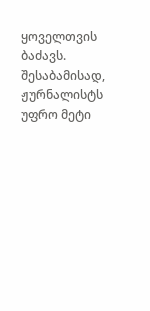ყოველთვის ბაძავს. შესაბამისად, ჟურნალისტს უფრო მეტი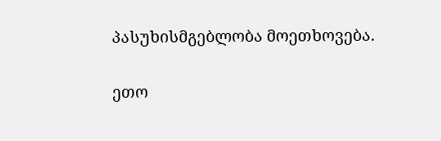პასუხისმგებლობა მოეთხოვება.

ეთო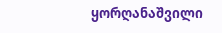ყორღანაშვილი